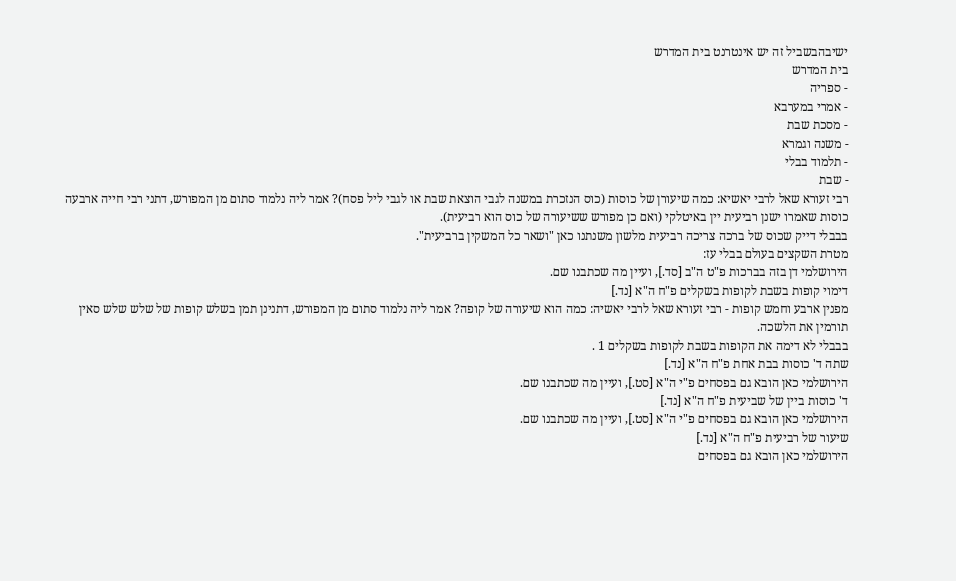ישיבהבשביל זה יש אינטרנט בית המדרש
בית המדרש
- ספריה
- אמרי במערבא
- מסכת שבת
- משנה וגמרא
- תלמוד בבלי
- שבת
רבי זעורא שאל לרבי יאשיא: כמה שיעורן של כוסות (כוס הנזכרת במשנה לגבי הוצאת שבת או לגבי ליל פסח)? אמר ליה נלמוד סתום מן המפורש, דתני רבי חייה ארבעה כוסות שאמרו ישנן רביעית יין באיטלקי (ואם כן מפורש ששיעורה של כוס הוא רביעית).
בבבלי דייק שכוס של ברכה צריכה רביעית מלשון משנתנו כאן "ושאר כל המשקין ברביעית".
מטרת השקצים בעולם בבלי עז:
הירושלמי דן בזה בברכות פ"ט ה"ב [סד.], ועיין מה שכתבנו שם.
דימוי קופות בשבת לקופות בשקלים פ"ח ה"א [נד.]
מפנין ארבע וחמש קופות - רבי זעורא שאל לרבי יאשיה: כמה הוא שיעורה של קופה? אמר ליה נלמוד סתום מן המפורש, דתנינן תמן בשלש קופות של שלש שלש סאין תורמין את הלשכה.
בבבלי לא דימה את הקופות בשבת לקופות בשקלים 1 .
שתה ד' כוסות בבת אחת פ"ח ה"א [נד.]
הירושלמי כאן הובא גם בפסחים פ"י ה"א [סט.], ועיין מה שכתבנו שם.
ד' כוסות ביין של שביעית פ"ח ה"א [נד.]
הירושלמי כאן הובא גם בפסחים פ"י ה"א [סט.], ועיין מה שכתבנו שם.
שיעור של רביעית פ"ח ה"א [נד.]
הירושלמי כאן הובא גם בפסחים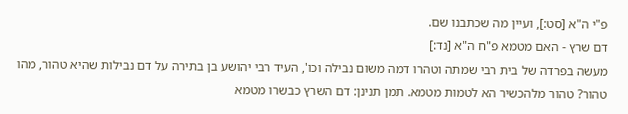פ"י ה"א [סט:], ועיין מה שכתבנו שם.
דם שרץ - האם מטמא פ"ח ה"א [נד:]
מעשה בפרדה של בית רבי שמתה וטהרו דמה משום נבילה וכו', העיד רבי יהושע בן בתירה על דם נבילות שהיא טהור, מהו טהור? טהור מלהכשיר הא לטמות מטמא. תמן תנינן: דם השרץ כבשרו מטמא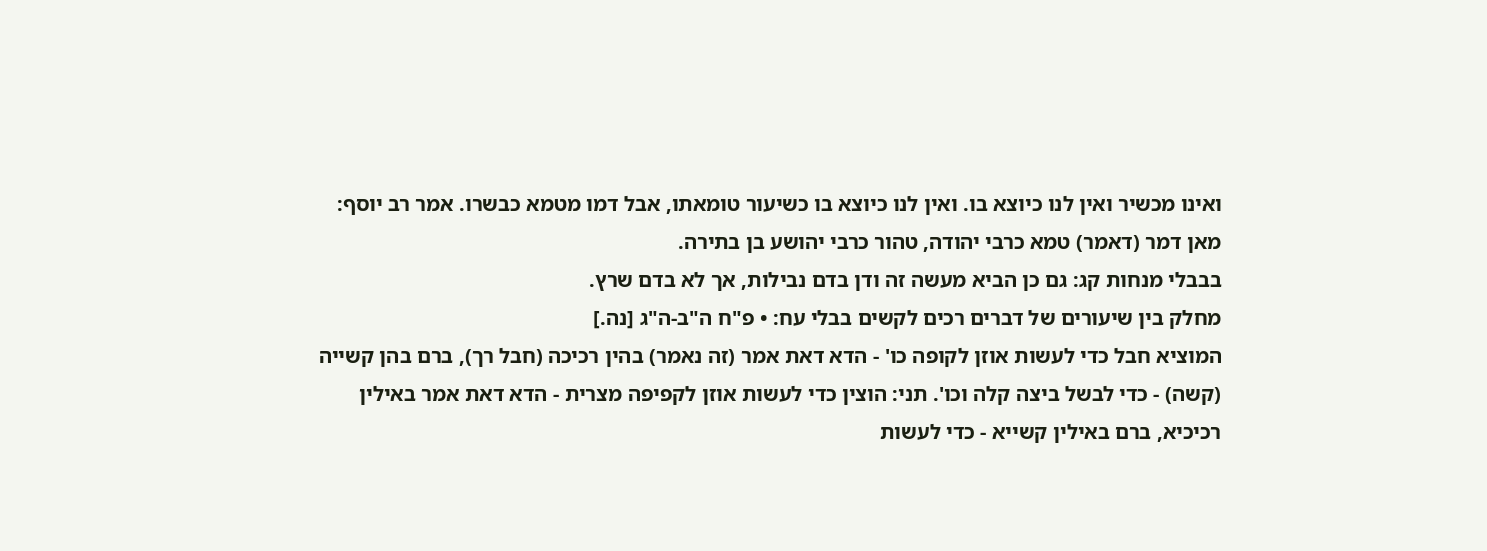ואינו מכשיר ואין לנו כיוצא בו. ואין לנו כיוצא בו כשיעור טומאתו, אבל דמו מטמא כבשרו. אמר רב יוסף: מאן דמר (דאמר) טמא כרבי יהודה, טהור כרבי יהושע בן בתירה.
בבבלי מנחות קג: גם כן הביא מעשה זה ודן בדם נבילות, אך לא בדם שרץ.
מחלק בין שיעורים של דברים רכים לקשים בבלי עח: • פ"ח ה"ב-ה"ג [נה.]
המוציא חבל כדי לעשות אוזן לקופה כו' - הדא דאת אמר (זה נאמר) בהין רכיכה (חבל רך), ברם בהן קשייה (קשה) - כדי לבשל ביצה קלה וכו'. תני: הוצין כדי לעשות אוזן לקפיפה מצרית - הדא דאת אמר באילין רכיכיא, ברם באילין קשייא - כדי לעשות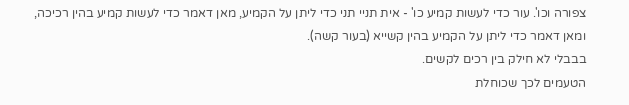צפורה וכו'. עור כדי לעשות קמיע כו' - אית תניי תני כדי ליתן על הקמיע, מאן דאמר כדי לעשות קמיע בהין רכיכה, ומאן דאמר כדי ליתן על הקמיע בהין קשייא (בעור קשה).
בבבלי לא חילק בין רכים לקשים.
הטעמים לכך שכוחלת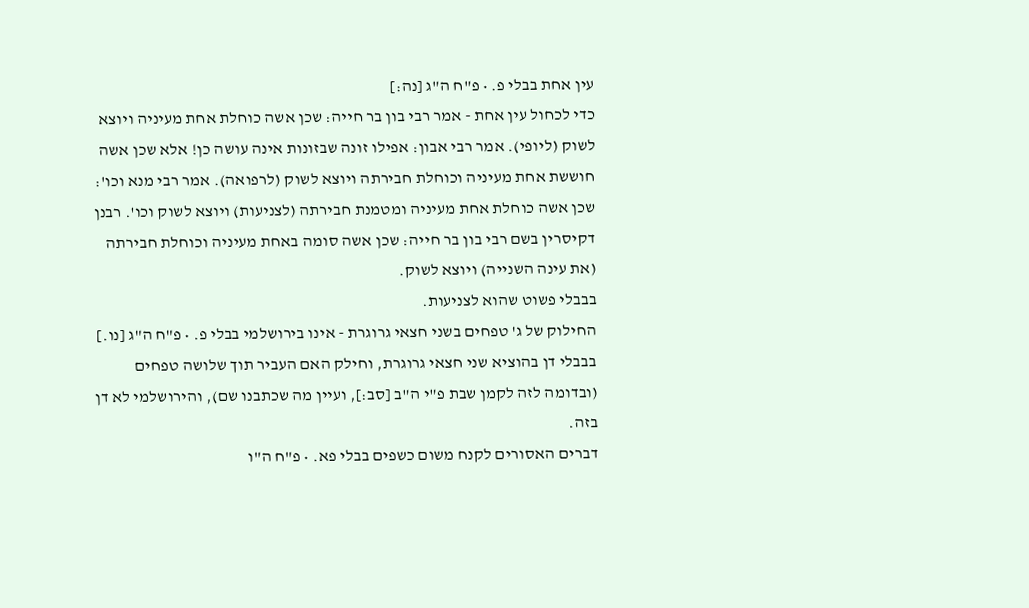עין אחת בבלי פ. • פ"ח ה"ג [נה:]
כדי לכחול עין אחת - אמר רבי בון בר חייה: שכן אשה כוחלת אחת מעיניה ויוצא לשוק (ליופי). אמר רבי אבון: אפילו זונה שבזונות אינה עושה כן! אלא שכן אשה חוששת אחת מעיניה וכוחלת חבירתה ויוצא לשוק (לרפואה). אמר רבי מנא וכו': שכן אשה כוחלת אחת מעיניה ומטמנת חבירתה (לצניעות) ויוצא לשוק וכו'. רבנן דקיסרין בשם רבי בון בר חייה: שכן אשה סומה באחת מעיניה וכוחלת חבירתה (את עינה השנייה) ויוצא לשוק.
בבבלי פשוט שהוא לצניעות.
החילוק של ג' טפחים בשני חצאי גרוגרת - אינו בירושלמי בבלי פ. • פ"ח ה"ג [נו.]
בבבלי דן בהוציא שני חצאי גרוגרת, וחילק האם העביר תוך שלושה טפחים (ובדומה לזה לקמן שבת פ"י ה"ב [סב:], ועיין מה שכתבנו שם), והירושלמי לא דן בזה.
דברים האסורים לקנח משום כשפים בבלי פא. • פ"ח ה"ו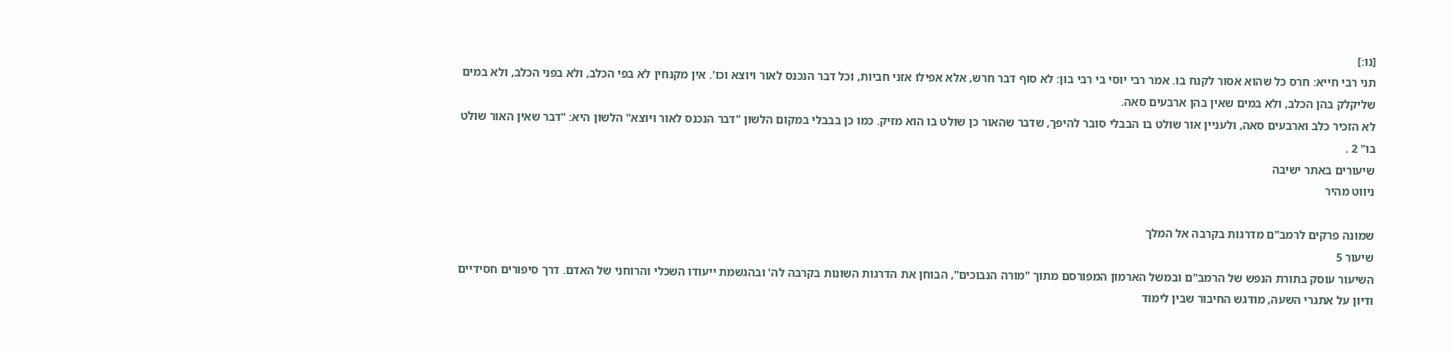[נו:]
תני רבי חייא: חרס כל שהוא אסור לקנח בו. אמר רבי יוסי בי רבי בון: לא סוף דבר חרש, אלא אפילו אזני חביות, וכל דבר הנכנס לאור ויוצא וכו'. אין מקנחין לא בפי הכלב, ולא בפני הכלב, ולא במים שליקלק בהן הכלב, ולא במים שאין בהן ארבעים סאה.
לא הזכיר כלב וארבעים סאה, ולעניין אור שולט בו הבבלי סובר להיפך, שדבר שהאור כן שולט בו הוא מזיק. כמו כן בבבלי במקום הלשון "דבר הנכנס לאור ויוצא" הלשון היא: "דבר שאין האור שולט בו" 2 .
שיעורים באתר ישיבה
ניווט מהיר

שמונה פרקים לרמב"ם מדרגות בקרבה אל המלך
שיעור 5
השיעור עוסק בתורת הנפש של הרמב"ם ובמשל הארמון המפורסם מתוך "מורה הנבוכים", הבוחן את הדרגות השונות בקרבה לה' ובהגשמת ייעודו השכלי והרוחני של האדם. דרך סיפורים חסידיים ודיון על אתגרי השעה, מודגש החיבור שבין לימוד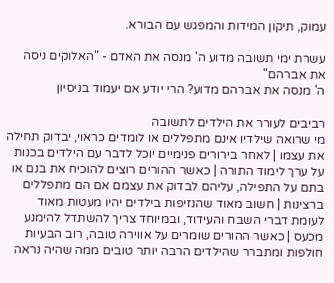עמוק, תיקון המידות והמפגש עם הבורא.

עשרת ימי תשובה מדוע ה' מנסה את האדם - "האלוקים ניסה את אברהם"
ה' מנסה את אברהם מדוע? הרי יודע אם יעמוד בניסיון

רביבים לעורר את הילדים לתשובה
מי שרואה שילדיו אינם מתפללים או לומדים כראוי, יבדוק תחילה את עצמו | לאחר בירורים פנימיים יוכל לדבר עם הילדים בכנות על ערך לימוד התורה | כאשר ההורים רוצים להוכיח את בנם או בתם על התפילה, עליהם לבדוק את עצמם אם הם מתפללים ברצינות | חשוב מאוד שהנזיפות בילדים יהיו מעטות מאוד לעומת דברי השבח והעידוד, ובמיוחד צריך להשתדל להימנע מכעס | כאשר ההורים שומרים על אווירה טובה, רוב הבעיות חולפות ומתברר שהילדים הרבה יותר טובים ממה שהיה נראה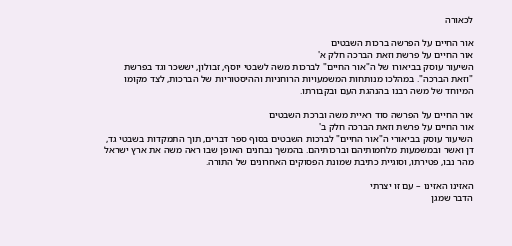לכאורה

אור החיים על הפרשה ברכות השבטים
אור החיים על פרשת וזאת הברכה חלק א'
השיעור עוסק בביאורו של ה"אור החיים" לברכות משה לשבטי יוסף, זבולון, יששכר וגד בפרשת "וזאת הברכה". במהלכו מנותחות המשמעויות הרוחניות וההיסטוריות של הברכות, לצד מקומו המיוחד של משה רבנו בהנהגת העם ובקבורתו.

אור החיים על הפרשה סוד ראיית משה וברכת השבטים
אור החיים על פרשת וזאת הברכה חלק ב'
השיעור עוסק בביאורי ה"אור החיים" לברכות השבטים בסוף ספר דברים, תוך התמקדות בשבטי גד, דן ואשר ובמשמעות מלחמותיהם וברכותיהם. בהמשך נבחנים האופן שבו ראה משה את ארץ ישראל מהר נבו, פטירתו, וסוגיית כתיבת שמונת הפסוקים האחרונים של התורה.

האזינו האזינו – עם זו יצרתי
הדבר שמגן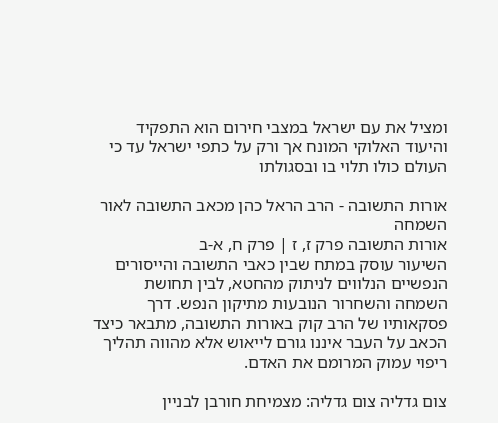ומציל את עם ישראל במצבי חירום הוא התפקיד והיעוד האלוקי המונח אך ורק על כתפי ישראל עד כי העולם כולו תלוי בו ובסגולתו

אורות התשובה - הרב הראל כהן מכאב התשובה לאור השמחה
אורות התשובה פרק ז, ז | פרק ח, א-ב
השיעור עוסק במתח שבין כאבי התשובה והייסורים הנפשיים הנלווים לניתוק מהחטא, לבין תחושת השמחה והשחרור הנובעות מתיקון הנפש. דרך פסקאותיו של הרב קוק באורות התשובה, מתבאר כיצד הכאב על העבר איננו גורם לייאוש אלא מהווה תהליך ריפוי עמוק המרומם את האדם.

צום גדליה צום גדליה: מצמיחת חורבן לבניין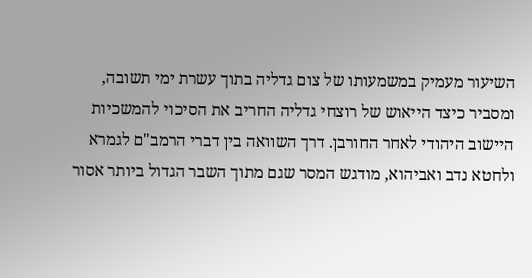השיעור מעמיק במשמעותו של צום גדליה בתוך עשרת ימי תשובה, ומסביר כיצד הייאוש של רוצחי גדליה החריב את הסיכוי להמשכיות היישוב היהודי לאחר החורבן. דרך השוואה בין דברי הרמב"ם לגמרא ולחטא נדב ואביהוא, מודגש המסר שגם מתוך השבר הגדול ביותר אסור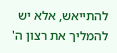להתייאש, אלא יש להמליך את רצון ה'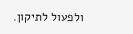ולפעול לתיקון.